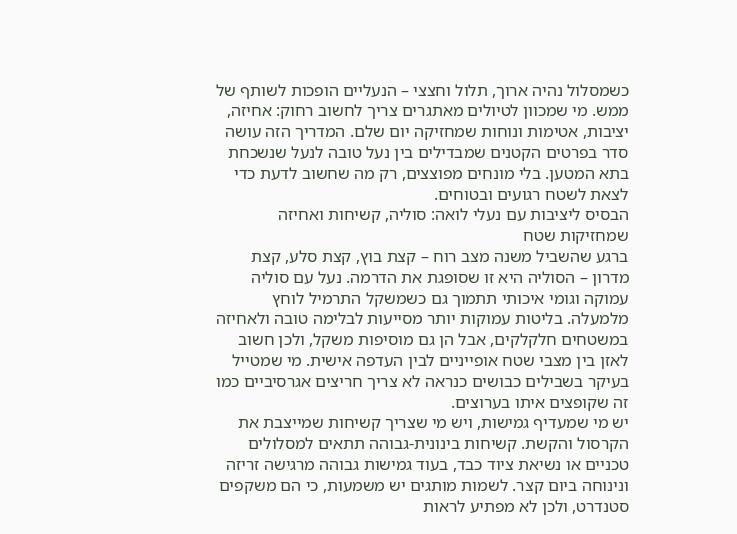כשמסלול נהיה ארוך, תלול וחצצי – הנעליים הופכות לשותף של ממש. מי שמכוון לטיולים מאתגרים צריך לחשוב רחוק: אחיזה, יציבות, אטימות ונוחות שמחזיקה יום שלם. המדריך הזה עושה סדר בפרטים הקטנים שמבדילים בין נעל טובה לנעל שנשכחת בתא המטען. בלי מונחים מפוצצים, רק מה שחשוב לדעת כדי לצאת לשטח רגועים ובטוחים.
הבסיס ליציבות עם נעלי לואה: סוליה, קשיחות ואחיזה שמחזיקות שטח
ברגע שהשביל משנה מצב רוח – קצת בוץ, קצת סלע, קצת מדרון – הסוליה היא זו שסופגת את הדרמה. נעל עם סוליה עמוקה וגומי איכותי תתמוך גם כשמשקל התרמיל לוחץ מלמעלה. בליטות עמוקות יותר מסייעות לבלימה טובה ולאחיזה במשטחים חלקלקים, אבל הן גם מוסיפות משקל, ולכן חשוב לאזן בין מצבי שטח אופייניים לבין העדפה אישית. מי שמטייל בעיקר בשבילים כבושים כנראה לא צריך חריצים אגרסיביים כמו זה שקופצים איתו בערוצים.
יש מי שמעדיף גמישות, ויש מי שצריך קשיחות שמייצבת את הקרסול והקשת. קשיחות בינונית-גבוהה תתאים למסלולים טכניים או נשיאת ציוד כבד, בעוד גמישות גבוהה מרגישה זריזה ונינוחה ביום קצר. לשמות מותגים יש משמעות, כי הם משקפים סטנדרט, ולכן לא מפתיע לראות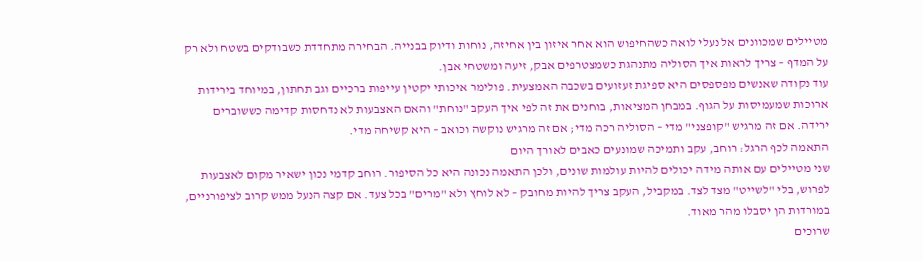מטיילים שמכוונים אל נעלי לואה כשהחיפוש הוא אחר איזון בין אחיזה, נוחות ודיוק בבנייה. הבחירה מתחדדת כשבודקים בשטח ולא רק על המדף – צריך לראות איך הסוליה מתנהגת כשמצטרפים אבק, זיעה ומשטחי אבן.
עוד נקודה שאנשים מפספסים היא ספיגת זעזועים בשכבה האמצעית. פולימר איכותי יקטין עייפות ברכיים וגב תחתון, במיוחד בירידות ארוכות שמעמיסות על הגוף. במבחן המציאות, בוחנים את זה לפי איך העקב "נוחת" והאם האצבעות לא נדחסות קדימה כששוברים ירידה. אם זה מרגיש "קופצני" מדי – הסוליה רכה מדי; אם זה מרגיש נוקשה וכואב – היא קשיחה מדי.
התאמה לכף הרגל: רוחב, עקב ותמיכה שמונעים כאבים לאורך היום
שני מטיילים עם אותה מידה יכולים להיות עולמות שונים, ולכן התאמה נכונה היא כל הסיפור. רוחב קדמי נכון ישאיר מקום לאצבעות לפרוש, בלי "לשייט" מצד לצד. במקביל, העקב צריך להיות מחובק – לא לוחץ ולא "מרים" בכל צעד. אם קצה הנעל ממש קרוב לציפורניים, במורדות הן יסבלו מהר מאוד.
שרוכים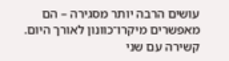עושים הרבה יותר מסגירה – הם מאפשרים מיקרו־כוונון לאורך היום. קשירה עם שני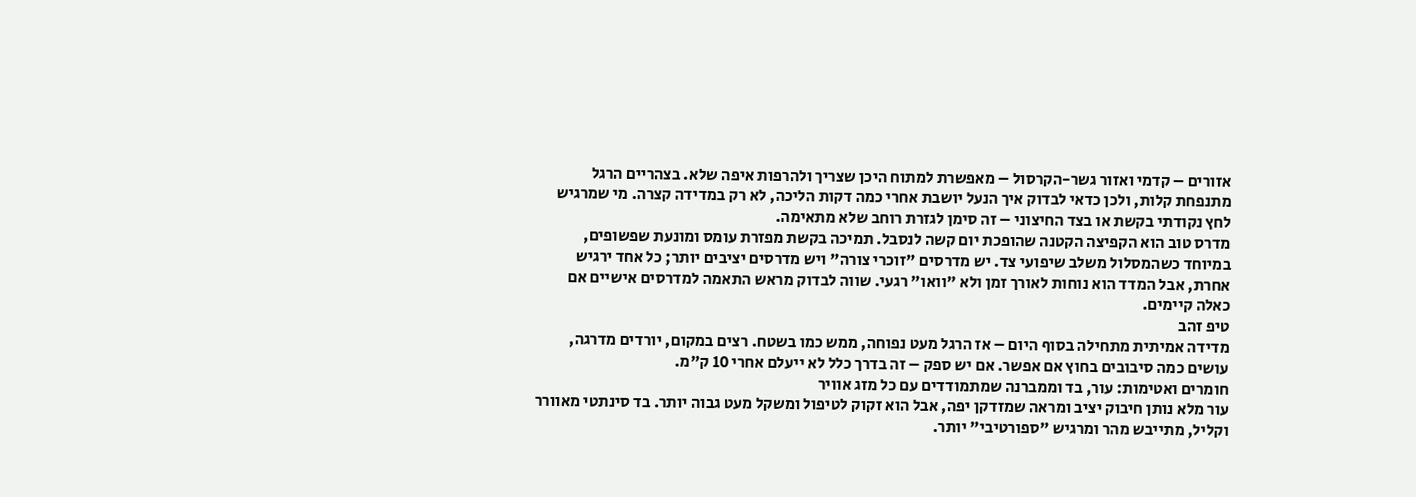אזורים – קדמי ואזור גשר-הקרסול – מאפשרת למתוח היכן שצריך ולהרפות איפה שלא. בצהריים הרגל מתנפחת קלות, ולכן כדאי לבדוק איך הנעל יושבת אחרי כמה דקות הליכה, לא רק במדידה קצרה. מי שמרגיש לחץ נקודתי בקשת או בצד החיצוני – זה סימן לגזרת רוחב שלא מתאימה.
מדרס טוב הוא הקפיצה הקטנה שהופכת יום קשה לנסבל. תמיכה בקשת מפזרת עומס ומונעת שפשופים, במיוחד כשהמסלול משלב שיפועי צד. יש מדרסים "זוכרי צורה" ויש מדרסים יציבים יותר; כל אחד ירגיש אחרת, אבל המדד הוא נוחות לאורך זמן ולא "וואו" רגעי. שווה לבדוק מראש התאמה למדרסים אישיים אם כאלה קיימים.
טיפ זהב
מדידה אמיתית מתחילה בסוף היום – אז הרגל מעט נפוחה, ממש כמו בשטח. רצים במקום, יורדים מדרגה, עושים כמה סיבובים בחוץ אם אפשר. אם יש ספק – זה בדרך כלל לא ייעלם אחרי 10 ק"מ.
חומרים ואטימות: עור, בד וממברנה שמתמודדים עם כל מזג אוויר
עור מלא נותן חיבוק יציב ומראה שמזדקן יפה, אבל הוא זקוק לטיפול ומשקל מעט גבוה יותר. בד סינתטי מאוורר וקליל, מתייבש מהר ומרגיש "ספורטיבי" יותר.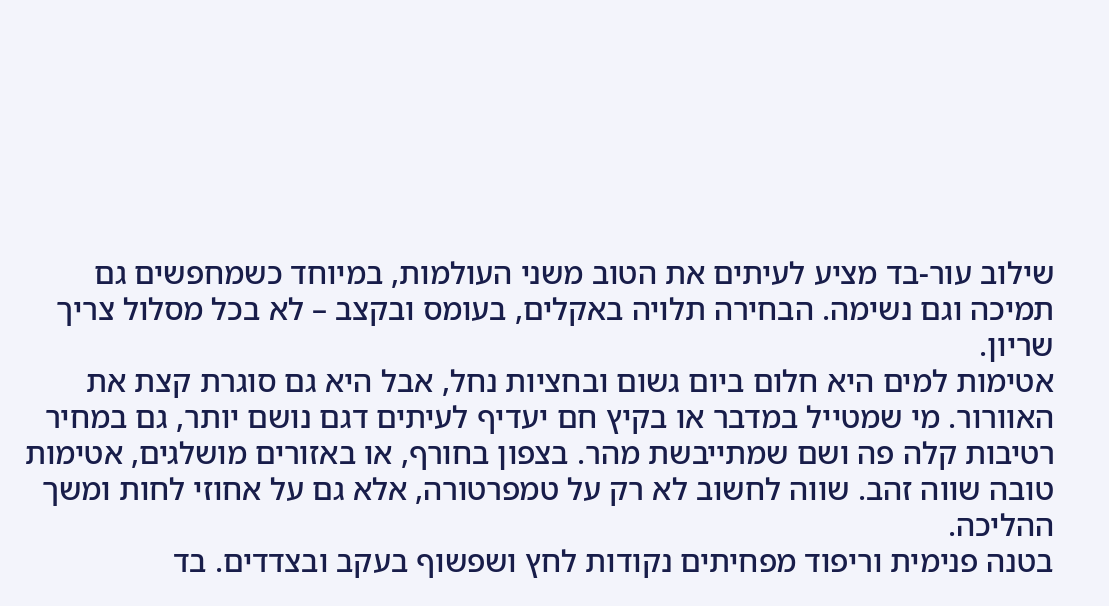שילוב עור-בד מציע לעיתים את הטוב משני העולמות, במיוחד כשמחפשים גם תמיכה וגם נשימה. הבחירה תלויה באקלים, בעומס ובקצב – לא בכל מסלול צריך שריון.
אטימות למים היא חלום ביום גשום ובחציות נחל, אבל היא גם סוגרת קצת את האוורור. מי שמטייל במדבר או בקיץ חם יעדיף לעיתים דגם נושם יותר, גם במחיר רטיבות קלה פה ושם שמתייבשת מהר. בצפון בחורף, או באזורים מושלגים, אטימות טובה שווה זהב. שווה לחשוב לא רק על טמפרטורה, אלא גם על אחוזי לחות ומשך ההליכה.
בטנה פנימית וריפוד מפחיתים נקודות לחץ ושפשוף בעקב ובצדדים. בד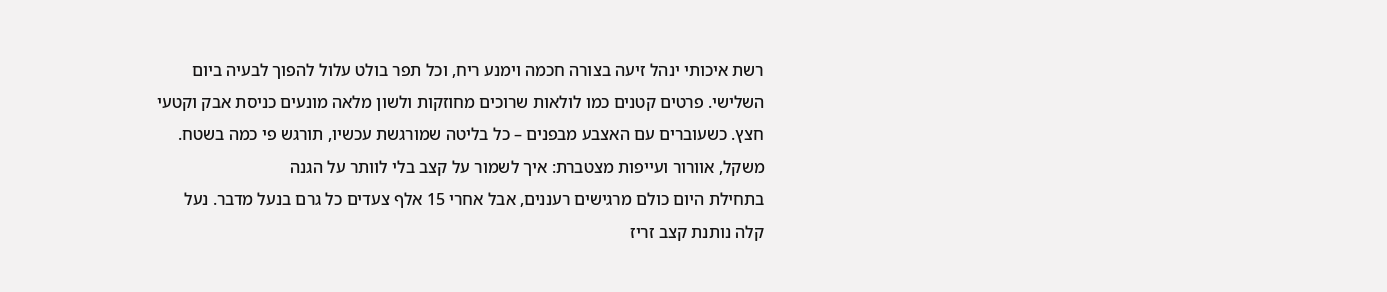רשת איכותי ינהל זיעה בצורה חכמה וימנע ריח, וכל תפר בולט עלול להפוך לבעיה ביום השלישי. פרטים קטנים כמו לולאות שרוכים מחוזקות ולשון מלאה מונעים כניסת אבק וקטעי חצץ. כשעוברים עם האצבע מבפנים – כל בליטה שמורגשת עכשיו, תורגש פי כמה בשטח.
משקל, אוורור ועייפות מצטברת: איך לשמור על קצב בלי לוותר על הגנה
בתחילת היום כולם מרגישים רעננים, אבל אחרי 15 אלף צעדים כל גרם בנעל מדבר. נעל קלה נותנת קצב זריז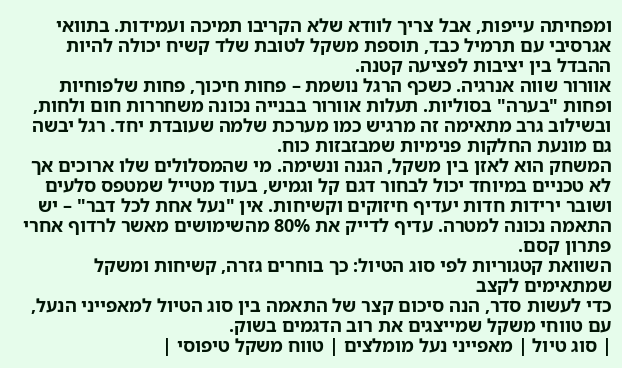ומפחיתה עייפות, אבל צריך לוודא שלא הקריבו תמיכה ועמידות. בתוואי אגרסיבי עם תרמיל כבד, תוספת משקל לטובת שלד קשיח יכולה להיות ההבדל בין יציבות לפציעה קטנה.
אוורור שווה אנרגיה. כשכף הרגל נושמת – פחות חיכוך, פחות שלפוחיות ופחות "בערה" בסוליות. תעלות אוורור בבנייה נכונה משחררות חום ולחות, ובשילוב גרב מתאימה זה מרגיש כמו מערכת שלמה שעובדת יחד. רגל יבשה גם מונעת החלקות פנימיות שמבזבזות כוח.
המשחק הוא לאזן בין משקל, הגנה ונשימה. מי שהמסלולים שלו ארוכים אך לא טכניים במיוחד יכול לבחור דגם קל וגמיש, בעוד מטייל שמטפס סלעים ושובר ירידות חדות יעדיף חיזוקים וקשיחות. אין "נעל אחת לכל דבר" – יש התאמה נכונה למטרה. עדיף לדייק את 80% מהשימושים מאשר לרדוף אחרי פתרון קסם.
השוואת קטגוריות לפי סוג הטיול: כך בוחרים גזרה, קשיחות ומשקל שמתאימים לקצב
כדי לעשות סדר, הנה סיכום קצר של התאמה בין סוג הטיול למאפייני הנעל, עם טווחי משקל שמייצגים את רוב הדגמים בשוק.
| סוג טיול | מאפייני נעל מומלצים | טווח משקל טיפוסי |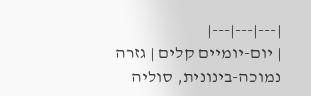|---|---|---|
| יום-יומיים קלים | גזרה נמוכה-בינונית, סוליה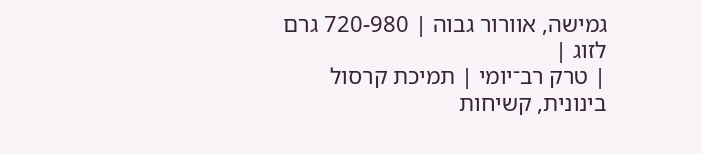גמישה, אוורור גבוה | 720-980 גרם לזוג |
| טרק רב־יומי | תמיכת קרסול בינונית, קשיחות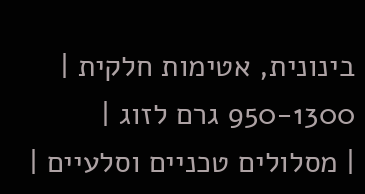בינונית, אטימות חלקית | 950-1300 גרם לזוג |
| מסלולים טכניים וסלעיים |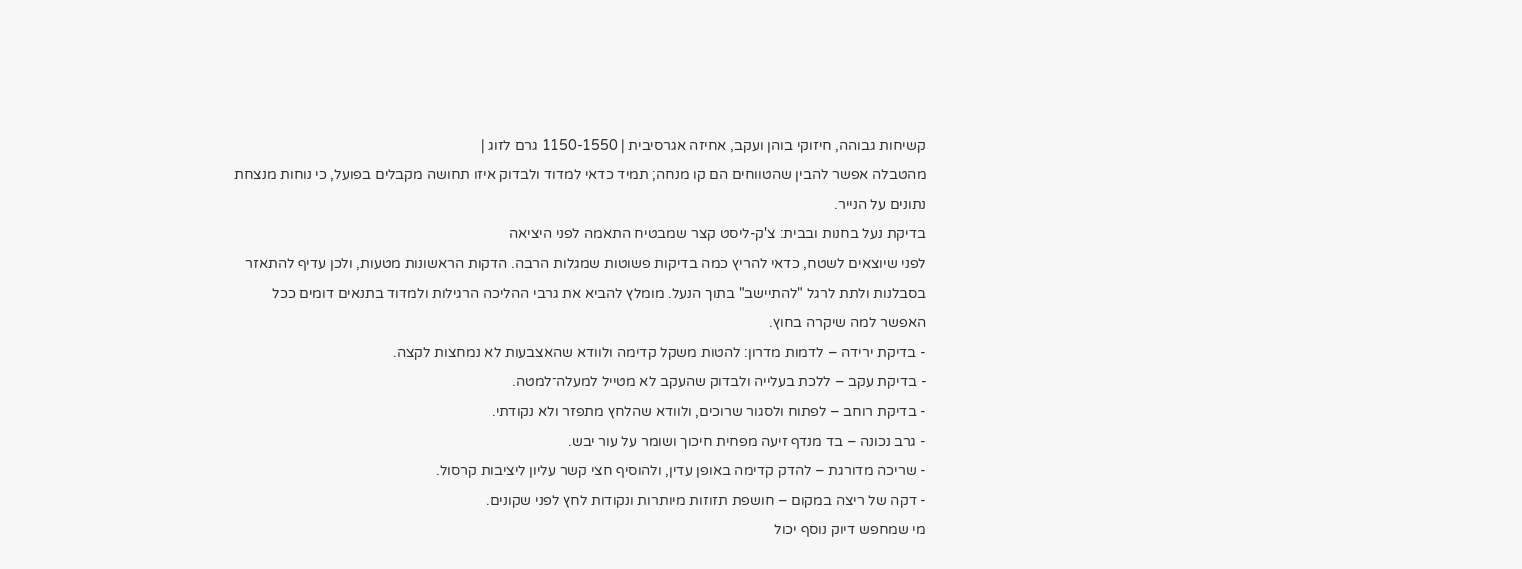קשיחות גבוהה, חיזוקי בוהן ועקב, אחיזה אגרסיבית | 1150-1550 גרם לזוג |
מהטבלה אפשר להבין שהטווחים הם קו מנחה; תמיד כדאי למדוד ולבדוק איזו תחושה מקבלים בפועל, כי נוחות מנצחת נתונים על הנייר.
בדיקת נעל בחנות ובבית: צ'ק-ליסט קצר שמבטיח התאמה לפני היציאה
לפני שיוצאים לשטח, כדאי להריץ כמה בדיקות פשוטות שמגלות הרבה. הדקות הראשונות מטעות, ולכן עדיף להתאזר בסבלנות ולתת לרגל "להתיישב" בתוך הנעל. מומלץ להביא את גרבי ההליכה הרגילות ולמדוד בתנאים דומים ככל האפשר למה שיקרה בחוץ.
- בדיקת ירידה – לדמות מדרון: להטות משקל קדימה ולוודא שהאצבעות לא נמחצות לקצה.
- בדיקת עקב – ללכת בעלייה ולבדוק שהעקב לא מטייל למעלה־למטה.
- בדיקת רוחב – לפתוח ולסגור שרוכים, ולוודא שהלחץ מתפזר ולא נקודתי.
- גרב נכונה – בד מנדף זיעה מפחית חיכוך ושומר על עור יבש.
- שריכה מדורגת – להדק קדימה באופן עדין, ולהוסיף חצי קשר עליון ליציבות קרסול.
- דקה של ריצה במקום – חושפת תזוזות מיותרות ונקודות לחץ לפני שקונים.
מי שמחפש דיוק נוסף יכול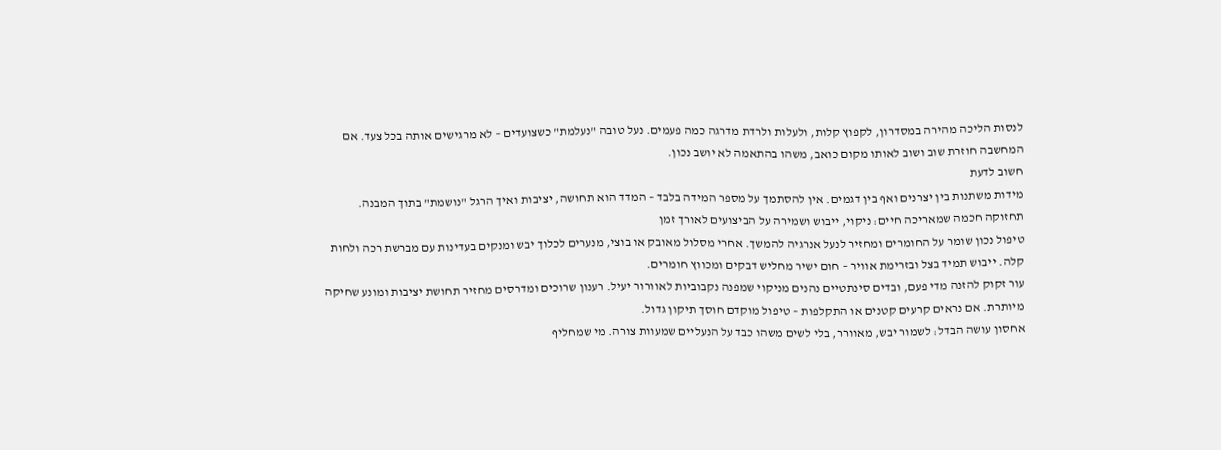לנסות הליכה מהירה במסדרון, לקפוץ קלות, ולעלות ולרדת מדרגה כמה פעמים. נעל טובה "נעלמת" כשצועדים – לא מרגישים אותה בכל צעד. אם המחשבה חוזרת שוב ושוב לאותו מקום כואב, משהו בהתאמה לא יושב נכון.
חשוב לדעת
מידות משתנות בין יצרנים ואף בין דגמים. אין להסתמך על מספר המידה בלבד – המדד הוא תחושה, יציבות ואיך הרגל "נושמת" בתוך המבנה.
תחזוקה חכמה שמאריכה חיים: ניקוי, ייבוש ושמירה על הביצועים לאורך זמן
טיפול נכון שומר על החומרים ומחזיר לנעל אנרגיה להמשך. אחרי מסלול מאובק או בוצי, מנערים לכלוך יבש ומנקים בעדינות עם מברשת רכה ולחות קלה. ייבוש תמיד בצל ובזרימת אוויר – חום ישיר מחליש דבקים ומכווץ חומרים.
עור זקוק להזנה מדי פעם, ובדים סינתטיים נהנים מניקוי שמפנה נקבוביות לאוורור יעיל. רענון שרוכים ומדרסים מחזיר תחושת יציבות ומונע שחיקה מיותרת. אם נראים קרעים קטנים או התקלפות – טיפול מוקדם חוסך תיקון גדול.
אחסון עושה הבדל: לשמור יבש, מאוורר, בלי לשים משהו כבד על הנעליים שמעוות צורה. מי שמחליף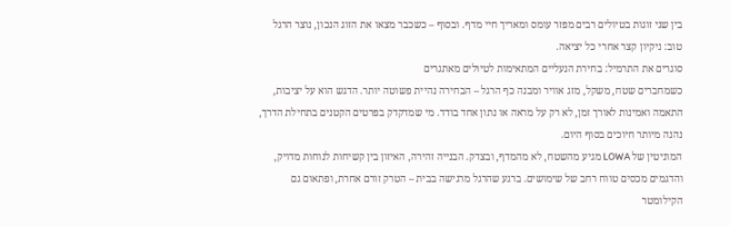בין שני זוגות בטיולים רבים מפזר עומס ומאריך חיי מדף. ובסוף – כשכבר מצאו את הזוג הנכון, נוצר הרגל טוב: ניקיון קצר אחרי כל יציאה.
סוגרים את התרמיל: בחירת הנעליים המתאימות לטיולים מאתגרים
כשמחברים שטח, משקל, מזג אוויר ומבנה כף הרגל – הבחירה נהיית פשוטה יותר. הדגש הוא על יציבות, התאמה ואמינות לאורך זמן, לא רק על מראה או נתון אחד בודד. מי שמדקדק בפרטים הקטנים בתחילת הדרך, נהנה מיותר חיוכים בסוף היום.
המוניטין של LOWA מגיע מהשטח, לא מהמדף, ובצדק. הבנייה זהירה, האיזון בין קשיחות לנוחות מדויק, והדגמים מכסים טווח רחב של שימושים. ברגע שהרגל מרגישה בבית – הטרק זורם אחרת, ופתאום גם הקילומטר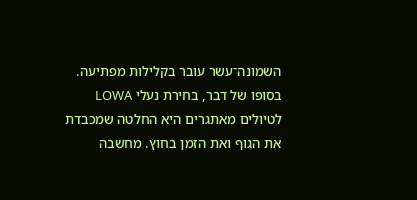השמונה־עשר עובר בקלילות מפתיעה.
בסופו של דבר, בחירת נעלי LOWA לטיולים מאתגרים היא החלטה שמכבדת את הגוף ואת הזמן בחוץ. מחשבה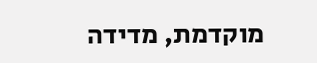מוקדמת, מדידה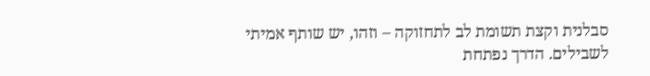סבלנית וקצת תשומת לב לתחזוקה – וזהו, יש שותף אמיתי לשבילים. הדרך נפתחת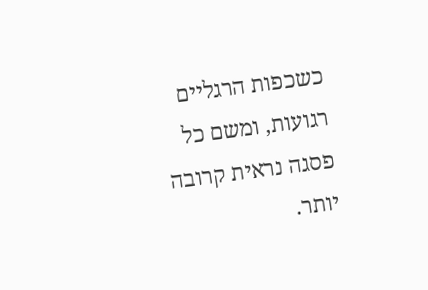כשכפות הרגליים רגועות, ומשם כל פסגה נראית קרובה יותר.